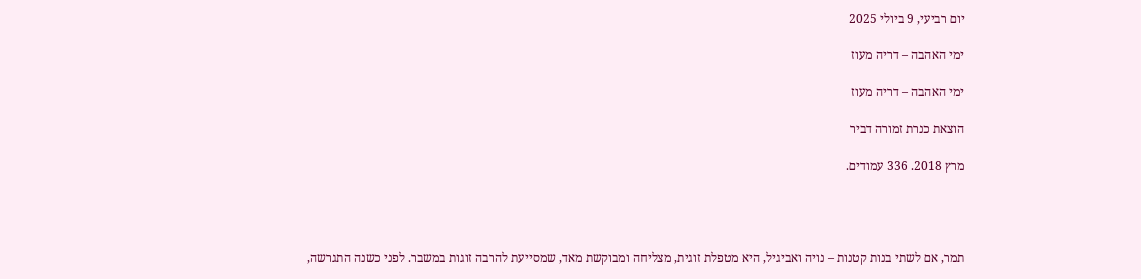יום רביעי, 9 ביולי 2025

ימי האהבה – דריה מעוז

ימי האהבה – דריה מעוז

הוצאת כנרת זמורה דביר

מרץ 2018. 336 עמודים.




תמר, אם לשתי בנות קטנות – נויה ואביגיל, היא מטפלת זוגית, מצליחה ומבוקשת מאד, שמסייעת להרבה זוגות במשבר. לפני כשנה התגרשה,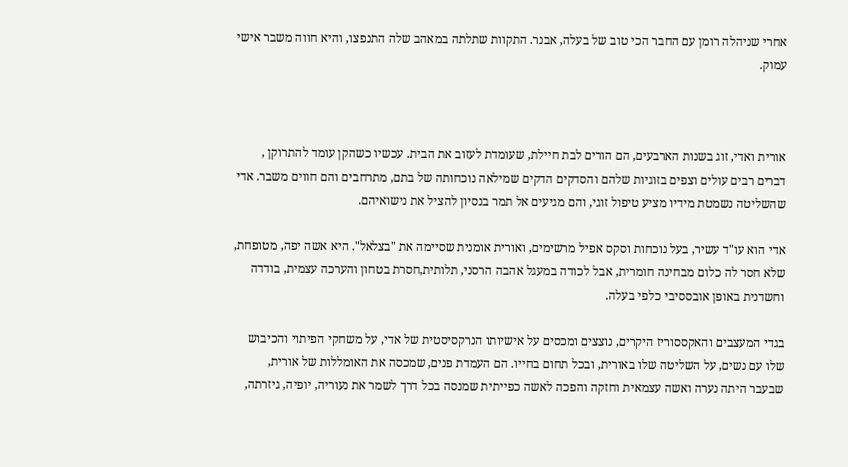אחרי שניהלה רומן עם החבר הכי טוב של בעלה, אבנר. התקוות שתלתה במאהב שלה התנפצו, והיא חווה משבר אישי עמוק.



אורית ואדי, זוג בשנות הארבעים, הם הורים לבת חיילת, שעומדת לעזוב את הבית. עכשיו כשהקן עומד להתרוקן , דברים רבים עולים וצפים בזוגיות שלהם והסדקים הדקים שמילאה נוכחותה של בתם, מתרחבים והם חווים משבר. אדי שהשליטה נשמטת מידיו מציע טיפול זוגי, והם מגיעים אל תמר בנסיון להציל את נישואיהם.

אדי הוא עו"ד עשיר, בעל נוכחות וסקס אפיל מרשימים, ואורית אומנית שסיימה את "בצלאל". היא אשה יפה, מטופחת, שלא חסר לה כלום מבחינה חומרית, אבל לכודה במעגל אהבה הרסני, תלותית,חסרת בטחון והערכה עצמית, בודדה  וחשדנית באופן אובססיבי כלפי בעלה.

בגדי המעצבים והאקססוריז היקרים, נוצצים ומכסים על אישיותו הנרקסיסטית של אדי, על משחקי הפיתוי והכיבוש שלו עם נשים, על השליטה שלו באורית, ובכל תחום בחייו. הם העמדת פנים, שמכסה את האומללות של אורית, שבעבר היתה נערה ואשה עצמאית וחזקה והפכה לאשה כפייתית שמנסה בכל דרך לשמר את נעוריה, יופיה, גיזרתה,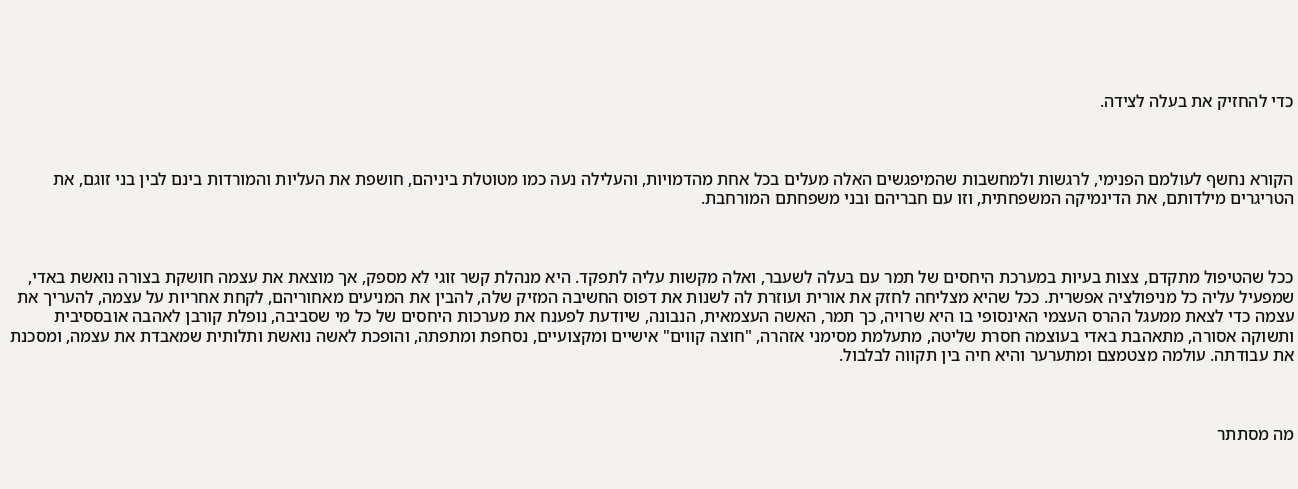כדי להחזיק את בעלה לצידה.



הקורא נחשף לעולמם הפנימי, לרגשות ולמחשבות שהמיפגשים האלה מעלים בכל אחת מהדמויות, והעלילה נעה כמו מטוטלת ביניהם, חושפת את העליות והמורדות בינם לבין בני זוגם, את הטריגרים מילדותם, את הדינמיקה המשפחתית, וזו עם חבריהם ובני משפחתם המורחבת.



ככל שהטיפול מתקדם, צצות בעיות במערכת היחסים של תמר עם בעלה לשעבר, ואלה מקשות עליה לתפקד. היא מנהלת קשר זוגי לא מספק, אך מוצאת את עצמה חושקת בצורה נואשת באדי, שמפעיל עליה כל מניפולציה אפשרית. ככל שהיא מצליחה לחזק את אורית ועוזרת לה לשנות את דפוס החשיבה המזיק שלה, להבין את המניעים מאחוריהם, לקחת אחריות על עצמה, להעריך את עצמה כדי לצאת ממעגל ההרס העצמי האינסופי בו היא שרויה, כך תמר, האשה העצמאית, הנבונה, שיודעת לפענח את מערכות היחסים של כל מי שסביבה, נופלת קורבן לאהבה אובססיבית ותשוקה אסורה, מתאהבת באדי בעוצמה חסרת שליטה, מתעלמת מסימני אזהרה, "חוצה קווים" אישיים ומקצועיים, נסחפת ומתפתה, והופכת לאשה נואשת ותלותית שמאבדת את עצמה, ומסכנת את עבודתה. עולמה מצטמצם ומתערער והיא חיה בין תקווה לבלבול.



מה מסתתר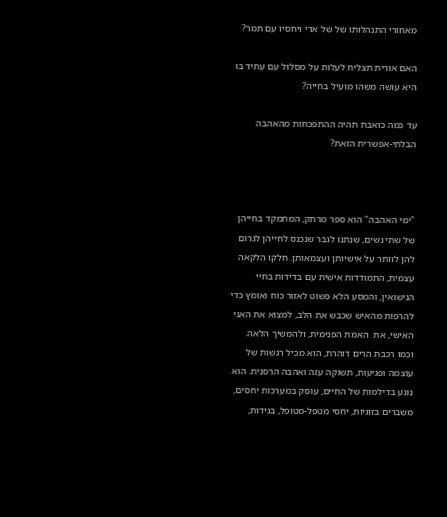מאחורי התנהלותו של של אדי ויחסיו עם תמר?

האם אורית תצליח לעלות על מסלול עם עתיד בו היא עושה משהו מועיל בחייה?

עד כמה כואבת תהיה ההתפכחות מהאהבה הבלתי-אפשרית הזאת?



"ימי האהבה" הוא ספר מרתק, המתמקד בחייהן של שתי נשים, שנתנו לגבר שנכנס לחייהן לגרום להן לוותר על אישיותן ועצמאותן. חלקו הלקאה עצמית, התמודדות אישית עם בדידות בחיי הנישואין, והמסע הלא פשוט לאזור כוח ואומץ כדי להרפות מהאיש שכבש את הלב, למצוא את האני האישי, את  האמת הפנימית, ולהמשיך הלאה. וכמו רכבת הרים דוהרת, הוא מכיל רגשות של עוצמה ופגיעות, תשוקה עזה ואהבה הרסנית. הוא נוגע בדילמות של החיים, עוסק במערכות יחסים, משברים בזוגיות, יחסי מטפל-מטופל, בגידות,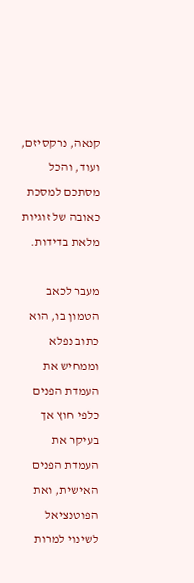קנאה, נרקסיזם, ועוד, והכל מסתכם למסכת כאובה של זוגיות מלאת בדידות.

מעבר לכאב הטמון בו, הוא כתוב נפלא וממחיש את העמדת הפנים כלפי חוץ אך בעיקר את העמדת הפנים האישית, ואת הפוטנציאל לשינוי למרות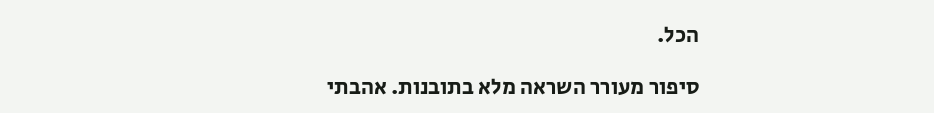הכל.

סיפור מעורר השראה מלא בתובנות. אהבתי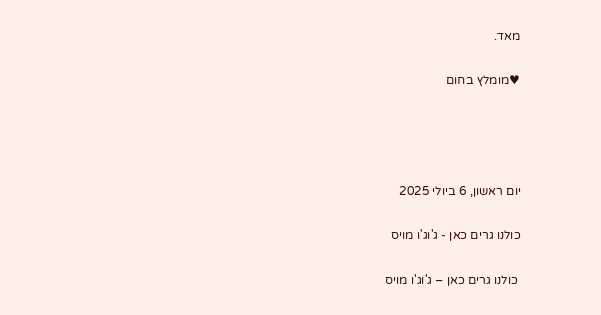מאד.

♥מומלץ בחום




יום ראשון, 6 ביולי 2025

כולנו גרים כאן - ג'וג'ו מויס

 כולנו גרים כאן – ג'וג'ו מויס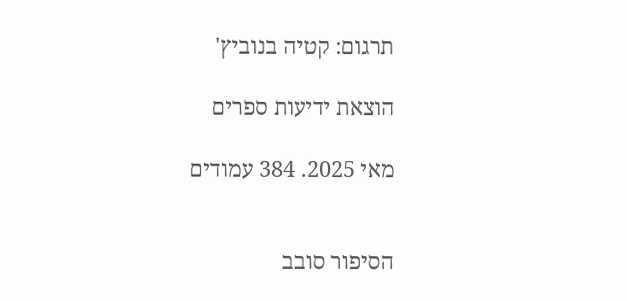תרגום: קטיה בנוביץ'

הוצאת ידיעות ספרים

מאי 2025. 384 עמודים


הסיפור סובב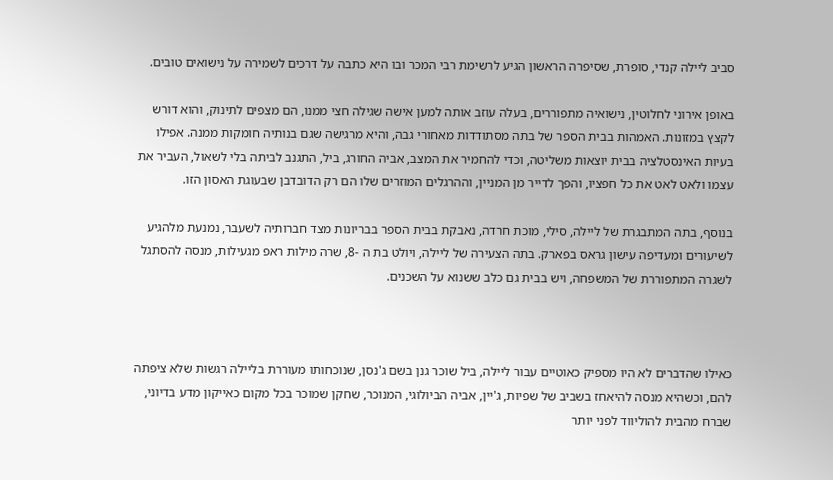סביב ליילה קנדי, סופרת, שסיפרה הראשון הגיע לרשימת רבי המכר ובו היא כתבה על דרכים לשמירה על נישואים טובים.

באופן אירוני לחלוטין, נישואיה מתפוררים, בעלה עוזב אותה למען אישה שגילה חצי ממנו, הם מצפים לתינוק, והוא דורש לקצץ במזונות. האמהות בבית הספר של בתה מסתודדות מאחורי גבה, והיא מרגישה שגם בנותיה חומקות ממנה. אפילו בעיות האינסטלציה בבית יוצאות משליטה, וכדי להחמיר את המצב, אביה החורג, ביל, התגנב לביתה בלי לשאול, העביר את עצמו ולאט לאט את כל חפציו, והפך לדייר מן המניין, וההרגלים המוזרים שלו הם רק הדובדבן שבעוגת האסון הזו.

בנוסף, בתה המתבגרת של ליילה, סילי, מוכת חרדה, נאבקת בבית הספר בבריונות מצד חברותיה לשעבר, נמנעת מלהגיע לשיעורים ומעדיפה עישון גראס בפארק. בתה הצעירה של ליילה, ויולט בת ה -8, שרה מילות ראפ מגעילות, מנסה להסתגל לשגרה המתפוררת של המשפחה, ויש בבית גם כלב ששנוא על השכנים.



כאילו שהדברים לא היו מספיק כאוטיים עבור ליילה, ביל שוכר גנן בשם ג'נסן, שנוכחותו מעוררת בליילה רגשות שלא ציפתה להם, וכשהיא מנסה להיאחז בשביב של שפיות, ג'יין, אביה הביולוגי, המנוכר, שחקן שמוכר בכל מקום כאייקון מדע בדיוני, שברח מהבית להוליווד לפני יותר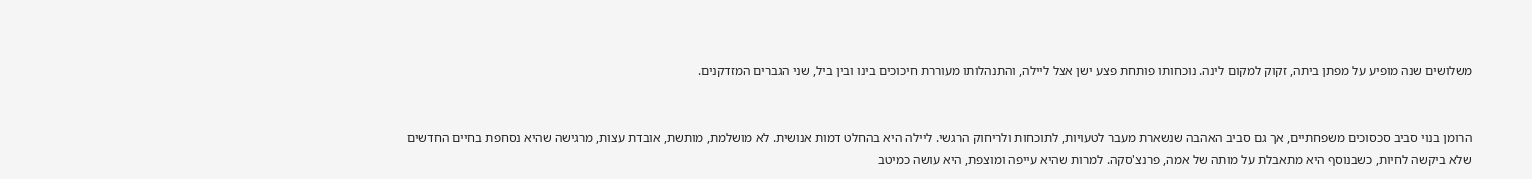משלושים שנה מופיע על מפתן ביתה, זקוק למקום לינה. נוכחותו פותחת פצע ישן אצל ליילה, והתנהלותו מעוררת חיכוכים בינו ובין ביל, שני הגברים המזדקנים.


הרומן בנוי סביב סכסוכים משפחתיים, אך גם סביב האהבה שנשארת מעבר לטעויות, לתוכחות ולריחוק הרגשי. ליילה היא בהחלט דמות אנושית. לא מושלמת, מותשת, אובדת עצות, מרגישה שהיא נסחפת בחיים החדשים שלא ביקשה לחיות, כשבנוסף היא מתאבלת על מותה של אמה, פרנצ'סקה. למרות שהיא עייפה ומוצפת, היא עושה כמיטב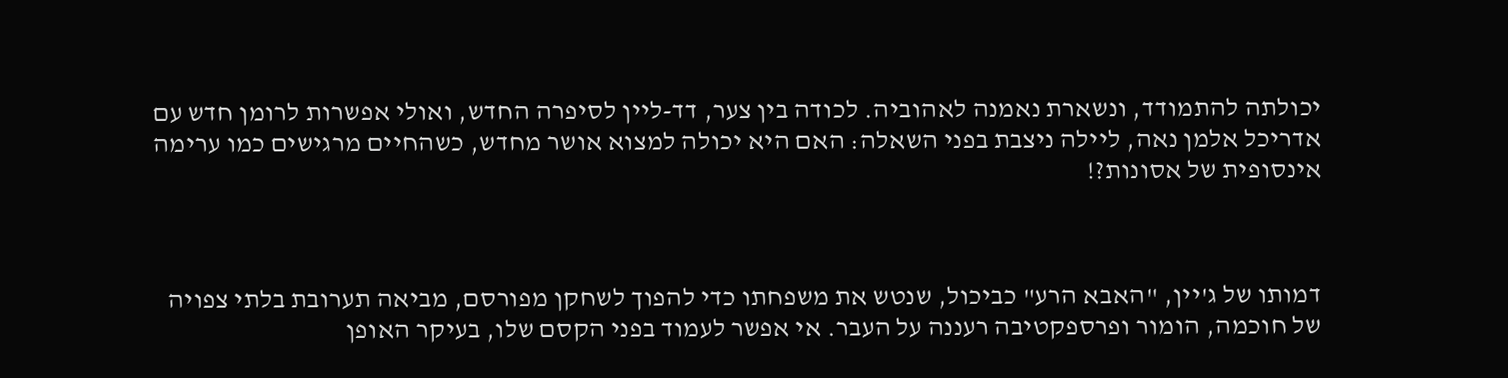יכולתה להתמודד, ונשארת נאמנה לאהוביה. לכודה בין צער, דד-ליין לסיפרה החדש, ואולי אפשרות לרומן חדש עם אדריכל אלמן נאה, ליילה ניצבת בפני השאלה: האם היא יכולה למצוא אושר מחדש, כשהחיים מרגישים כמו ערימה אינסופית של אסונות?!



דמותו של ג'יין, "האבא הרע" כביכול, שנטש את משפחתו כדי להפוך לשחקן מפורסם, מביאה תערובת בלתי צפויה של חוכמה, הומור ופרספקטיבה רעננה על העבר. אי אפשר לעמוד בפני הקסם שלו, בעיקר האופן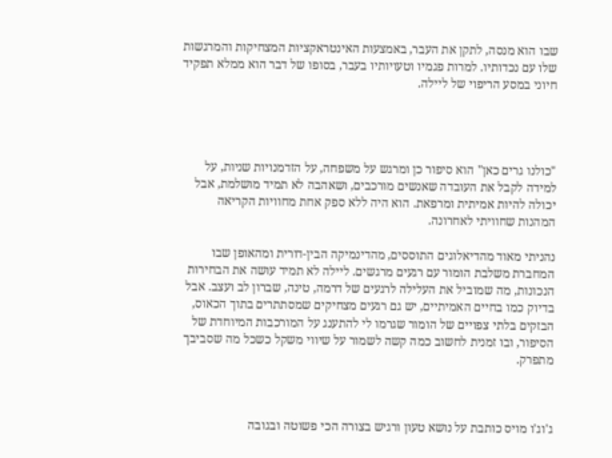שבו הוא מנסה, לתקן את העבר, באמצעות האינטראקציות המצחיקות והמרגשות שלו עם נכדותיו. למרות פגמיו וטעויותיו בעבר, בסופו של דבר הוא ממלא תפקיד חיוני במסע הריפוי של ליילה.




"כולנו גרים כאן" הוא סיפור כן ומרגש על משפחה, על הזדמנויות שניות, על למידה לקבל את העובדה שאנשים מורכבים, ושאהבה לא תמיד מושלמת, אבל יכולה להיות אמיתית ומרפאת. הוא היה ללא ספק אחת מחוויות הקריאה המהנות שחוויתי לאחרונה.

נהניתי מאוד מהדיאלוגים התוססים, מהדינמיקה הבין-דורית ומהאופן שבו המחברת משלבת הומור עם רגעים מרגשים. ליילה לא תמיד עושה את הבחירות הנכונות, מה שמוביל את העלילה לרגעים של דרמה, טינה, שברון לב ועצב. אבל בדיוק כמו בחיים האמיתיים, יש גם רגעים מצחיקים שמסתתרים בתוך הכאוס, הבזקים בלתי צפויים של הומור שגרמו לי להתענג על המורכבות המיוחדת של הסיפור, ובו זמנית לחשוב כמה קשה לשמור על שיווי משקל כשכל מה שסביבך מתפרק.



ג'וג'ו מויס כותבת על נושא טעון ורגיש בצורה הכי פשוטה ובגובה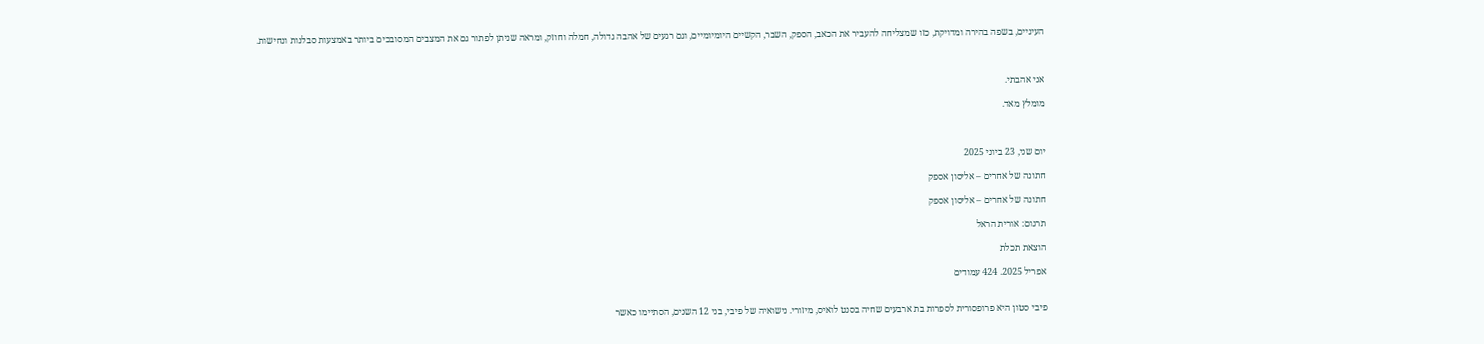העיניים, בשפה בהירה ומדויקת, כזו שמצליחה להעביר את הכאב, הספק, השבר, הקשיים היומיומיים, וגם רגעים של אהבה גדולה, חמלה וחוזק, ומראה שניתן לפתור גם את המצבים המסובכים ביותר באמצעות סבלנות ונחישות.



אני אהבתי.

מומלץ מאד.



יום שני, 23 ביוני 2025

חתונה של אחרים – אליסון אספק

חתונה של אחרים – אליסון אספק

תרגום: אורית הראל

הוצאת תכלת

אפריל 2025. 424 עמודים


פיבי סטון היא פרופסורית לספרות בת ארבעים שחיה בסנט לואיס, מיזורי. נישואיה של פיבי, בני 12 השנים, הסתיימו כאשר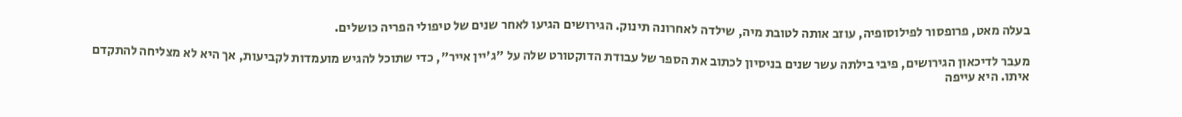בעלה מאט, פרופסור לפילוסופיה, עוזב אותה לטובת מיה, שילדה לאחרונה תינוק. הגירושים הגיעו לאחר שנים של טיפולי הפריה כושלים.

מעבר לדיכאון הגירושים, פיבי בילתה עשר שנים בניסיון לכתוב את הספר של עבודת הדוקטורט שלה על "ג'יין אייר", כדי שתוכל להגיש מועמדות לקביעות, אך היא לא מצליחה להתקדם איתו. היא עייפה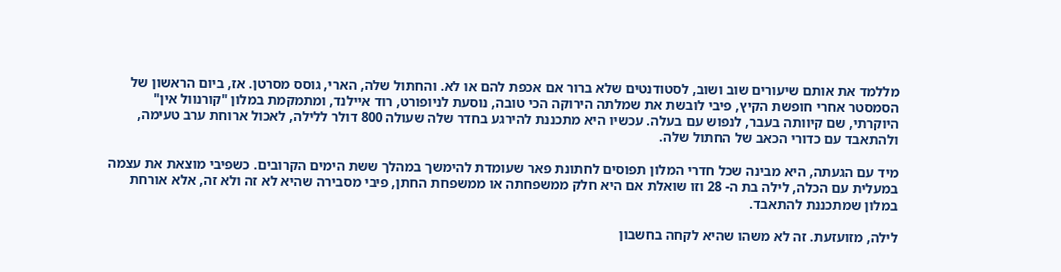מללמד את אותם שיעורים שוב ושוב, לסטודנטים שלא ברור אם אכפת להם או לא. והחתול שלה, הארי, גוסס מסרטן. אז, ביום הראשון של הסמסטר אחרי חופשת הקיץ, פיבי לובשת את שמלתה הירוקה הכי טובה, נוסעת לניופורט, רוד איילנד, ומתמקמת במלון "קורנוול אין" היוקרתי, שם קיוותה בעבר, לנפוש עם בעלה. עכשיו היא מתכננת להירגע בחדר שלה שעולה 800 דולר ללילה, לאכול ארוחת ערב טעימה, ולהתאבד עם כדורי הכאב של החתול שלה.

מיד עם הגעתה, היא מבינה שכל חדרי המלון תפוסים לחתונת פאר שעומדת להימשך במהלך ששת הימים הקרובים. כשפיבי מוצאת את עצמה במעלית עם הכלה, לילה בת ה- 28 וזו שואלת אם היא חלק ממשפחתה או ממשפחת החתן, פיבי מסבירה שהיא לא זה ולא זה, אלא אורחת במלון שמתכננת להתאבד.

לילה, מזועזעת. זה לא משהו שהיא לקחה בחשבון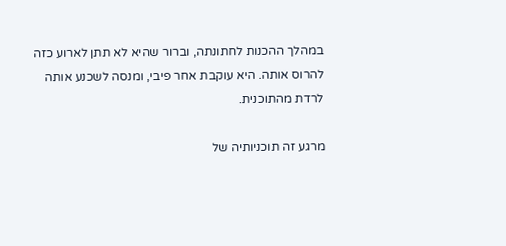במהלך ההכנות לחתונתה, וברור שהיא לא תתן לארוע כזה להרוס אותה. היא עוקבת אחר פיבי, ומנסה לשכנע אותה לרדת מהתוכנית.

מרגע זה תוכניותיה של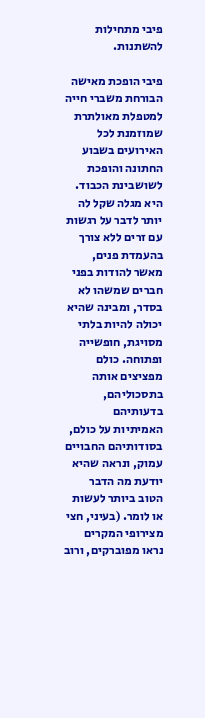פיבי מתחילות להשתנות.

פיבי הופכת מאישה הבורחת משברי חייה למטפלת מאולתרת שמוזמנת לכל האירועים בשבוע החתונה והופכת לשושבינת הכבוד. היא מגלה שקל לה יותר לדבר על רגשות עם זרים ללא צורך בהעמדת פנים, מאשר להודות בפני חברים שמשהו לא בסדר, ומבינה שהיא יכולה להיות בלתי מסויגת, חופשייה ופתוחה. כולם מפציצים אותה בתסכוליהם, בדעותיהם האמיתיות על כולם, בסודותיהם החבויים עמוק, ונראה שהיא יודעת מה הדבר הטוב ביותר לעשות או לומר. (בעיני, חצי מצירופי המקרים נראו מפוברקים, ורוב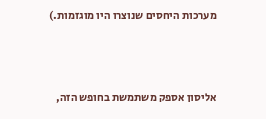מערכות היחסים שנוצרו היו מוגזמות.)



אליסון אספק משתמשת בחופש הזה,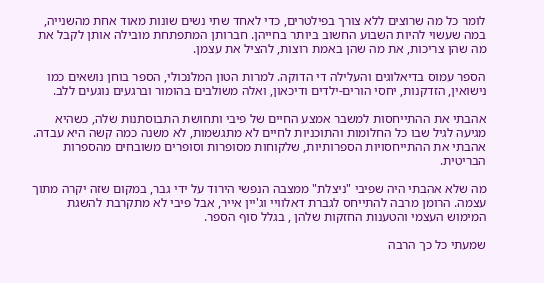לומר כל מה שרוצים ללא צורך בפילטרים, כדי לאחד שתי נשים שונות מאוד אחת מהשנייה, במה שעשוי להיות השבוע החשוב ביותר בחייהן. חברותן המתפתחת מובילה אותן לקבל את מה שהן צריכות, את מה שהן באמת רוצות, להציל את עצמן.

הספר עמוס בדיאלוגים והעלילה די הדוקה. למרות הטון המלנכולי, הספר בוחן נושאים כמו נישואין, הזדקנות, יחסי הורים-ילדים ודיכאון, ואלה משולבים בהומור וברגעים נוגעים ללב.

אהבתי את ההתייחסות למשבר אמצע החיים של פיבי ותחושת התבוסתנות שלה, כשהיא מגיעה לגיל שבו כל החלומות והתוכניות לחיים לא מתגשמות, לא משנה כמה קשה היא עבדה. אהבתי את ההתייחסויות הספרותיות, שלקוחות מסופרות וסופרים משובחים מהספרות הבריטית.

מה שלא אהבתי היה שפיבי "ניצלת" ממצבה הנפשי הירוד על ידי גבר, במקום שזה יקרה מתוך עצמה. הרומן מרבה להתייחס לגברת דאלוויי וג'יין אייר, אבל פיבי לא מתקרבת להשגת המימוש העצמי והטענות החזקות שלהן , בגלל סוף הספר.

שמעתי כל כך הרבה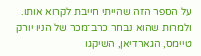על הספר הזה שהייתי חייבת לקרוא אותו. ולמרות שהוא נבחר כרב־מכר של הניו יורק טיימס, הגארדיאן, השיקגו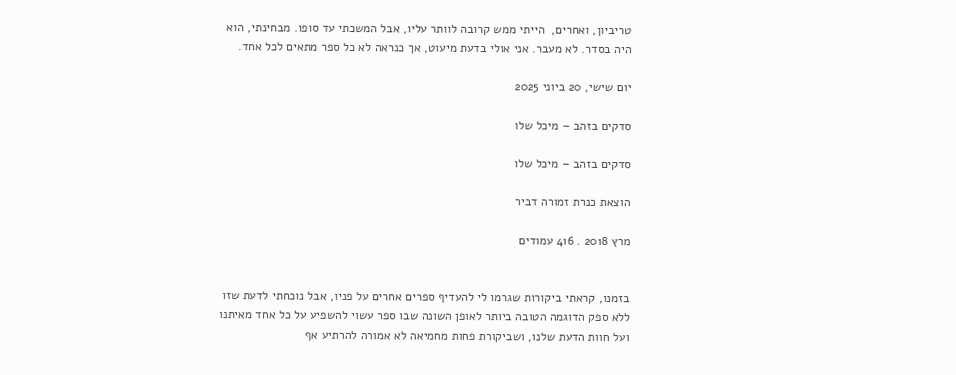טריביון, ואחרים,  הייתי ממש קרובה לוותר עליו, אבל המשכתי עד סופו. מבחינתי, הוא היה בסדר. לא מעבר. אני אולי בדעת מיעוט, אך כנראה לא כל ספר מתאים לכל אחד.

יום שישי, 20 ביוני 2025

סדקים בזהב – מיכל שלו

סדקים בזהב – מיכל שלו

הוצאת כנרת זמורה דביר

מרץ 2018 . 416 עמודים


בזמנו, קראתי ביקורות שגרמו לי להעדיף ספרים אחרים על פניו, אבל נוכחתי לדעת שזו ללא ספק הדוגמה הטובה ביותר לאופן השונה שבו ספר עשוי להשפיע על כל אחד מאיתנו ועל חוות הדעת שלנו, ושביקורת פחות מחמיאה לא אמורה להרתיע אף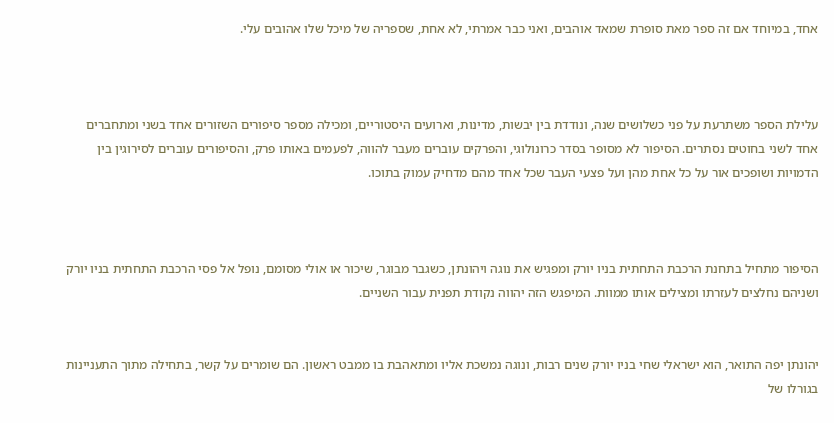אחד, במיוחד אם זה ספר מאת סופרת שמאד אוהבים, ואני כבר אמרתי, לא אחת, שספריה של מיכל שלו אהובים עלי.



עלילת הספר משתרעת על פני כשלושים שנה, ונודדת בין יבשות, מדינות, וארועים היסטוריים, ומכילה מספר סיפורים השזורים אחד בשני ומתחברים אחד לשני בחוטים נסתרים. הסיפור לא מסופר בסדר כרונולוגי, והפרקים עוברים מעבר להווה, לפעמים באותו פרק, והסיפורים עוברים לסירוגין בין הדמויות ושופכים אור על כל אחת מהן ועל פצעי העבר שכל אחד מהם מדחיק עמוק בתוכו.



הסיפור מתחיל בתחנת הרכבת התחתית בניו יורק ומפגיש את נוגה ויהונתן, כשגבר מבוגר, שיכור או אולי מסומם, נופל אל פסי הרכבת התחתית בניו יורק ושניהם נחלצים לעזרתו ומצילים אותו ממוות. המיפגש הזה יהווה נקודת תפנית עבור השניים.


יהונתן יפה התואר, הוא ישראלי שחי בניו יורק שנים רבות, ונוגה נמשכת אליו ומתאהבת בו ממבט ראשון. הם שומרים על קשר, בתחילה מתוך התעניינות בגורלו של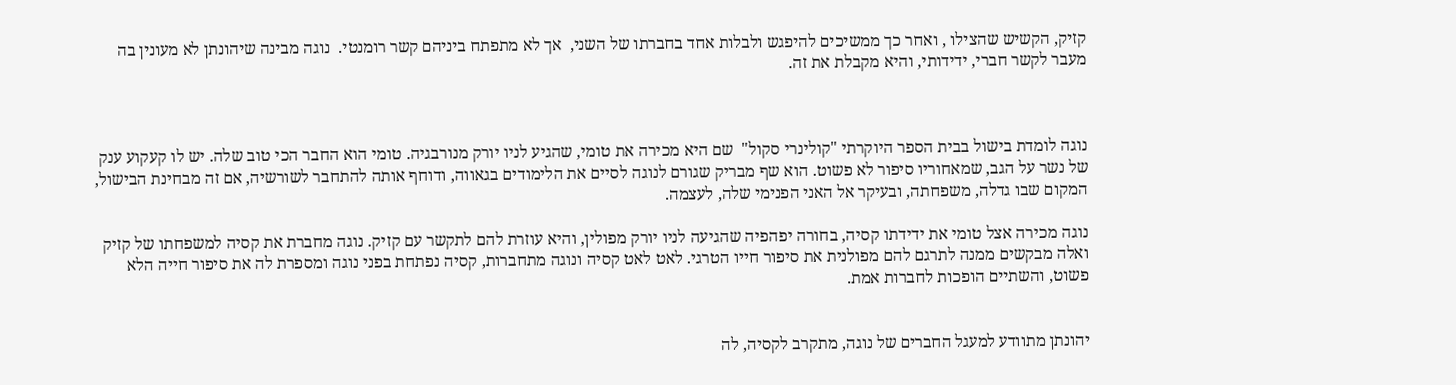קזיק, הקשיש שהצילו , ואחר כך ממשיכים להיפגש ולבלות אחד בחברתו של השני,  אך לא מתפתח ביניהם קשר רומנטי.  נוגה מבינה שיהונתן לא מעונין בה מעבר לקשר חברי, ידידותי, והיא מקבלת את זה.



נוגה לומדת בישול בבית הספר היוקרתי "קולינרי סקול"  שם היא מכירה את טומי, שהגיע לניו יורק מנורבגיה. טומי הוא החבר הכי טוב שלה. יש לו קעקוע ענק של נשר על הגב, שמאחוריו סיפור לא פשוט. הוא שף מבריק שגורם לנוגה לסיים את הלימודים בגאווה, ודוחף אותה להתחבר לשורשיה, אם זה מבחינת הבישול, המקום שבו גדלה, משפחתה, ובעיקר אל האני הפנימי שלה, לעצמה.

נוגה מכירה אצל טומי את ידידתו קסיה, בחורה יפהפיה שהגיעה לניו יורק מפולין, והיא עוזרת להם לתקשר עם קזיק. נוגה מחברת את קסיה למשפחתו של קזיק ואלה מבקשים ממנה לתרגם להם מפולנית את סיפור חייו הטרגי. לאט לאט קסיה ונוגה מתחברות, קסיה נפתחת בפני נוגה ומספרת לה את סיפור חייה הלא פשוט, והשתיים הופכות לחברות אמת.


יהונתן מתוודע למעגל החברים של נוגה, מתקרב לקסיה, לה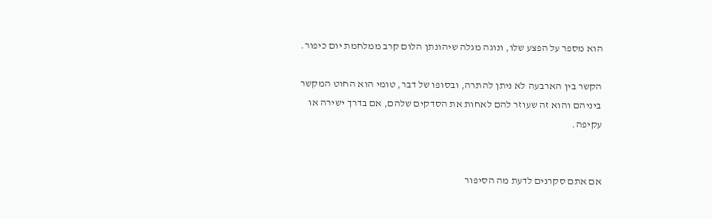הוא מספר על הפצע שלו, ונוגה מגלה שיהונתן הלום קרב ממלחמת יום כיפור.

הקשר בין הארבעה לא ניתן להתרה, ובסופו של דבר, טומי הוא החוט המקשר ביניהם והוא זה שעוזר להם לאחות את הסדקים שלהם, אם בדרך ישירה או  עקיפה.


אם אתם סקרנים לדעת מה הסיפור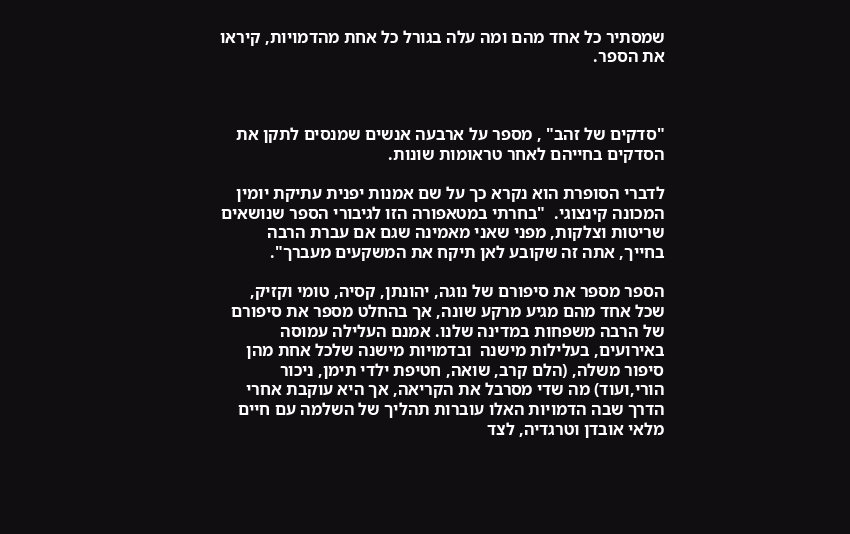שמסתיר כל אחד מהם ומה עלה בגורל כל אחת מהדמויות, קיראו את הספר.



"סדקים של זהב" , מספר על ארבעה אנשים שמנסים לתקן את הסדקים בחייהם לאחר טראומות שונות.

לדברי הסופרת הוא נקרא כך על שם אמנות יפנית עתיקת יומין המכונה קינצוגי.  "בחרתי במטאפורה הזו לגיבורי הספר שנושאים שריטות וצלקות, מפני שאני מאמינה שגם אם עברת הרבה בחייך, אתה זה שקובע לאן תיקח את המשקעים מעברך".

הספר מספר את סיפורם של נוגה, יהונתן, קסיה, טומי וקזיק, שכל אחד מהם מגיע מרקע שונה, אך בהחלט מספר את סיפורם של הרבה משפחות במדינה שלנו. אמנם העלילה עמוסה באירועים, בעלילות מישנה  ובדמויות מישנה שלכל אחת מהן סיפור משלה, (הלם קרב, שואה, חטיפת ילדי תימן, ניכור הורי,ועוד) מה שדי מסרבל את הקריאה, אך היא עוקבת אחרי הדרך שבה הדמויות האלו עוברות תהליך של השלמה עם חיים מלאי אובדן וטרגדיה, לצד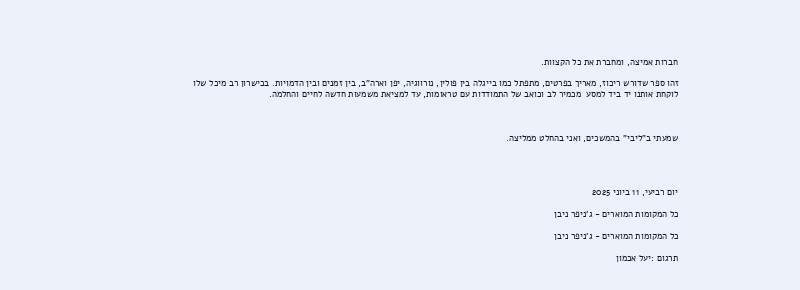חברות אמיצה, ומחברת את כל הקצוות.

זהו ספר שדורש ריכוז, מאריך בפרטים, מתפתל כמו בייגלה בין פולין, נורווגיה, יפן וארה"ב, בין זמנים ובין הדמויות. בכישרון רב מיכל שלו לוקחת אותנו יד ביד למסע  מכמיר לב וכואב של התמודדות עם טראומות, עד למציאת משמעות חדשה לחיים והחלמה.



שמעתי ב"ליבי" בהמשכים, ואני בהחלט ממליצה.




יום רביעי, 11 ביוני 2025

כל המקומות המוארים - ג'ניפר ניבן

כל המקומות המוארים - ג'ניפר ניבן

תרגום :יעל אכמון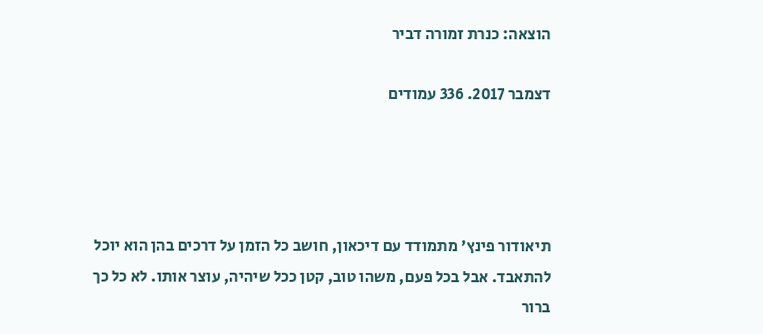הוצאה: כנרת זמורה דביר

דצמבר 2017. 336 עמודים




תיאודור פינץ' מתמודד עם דיכאון, חושב כל הזמן על דרכים בהן הוא יוכל להתאבד. אבל בכל פעם, משהו טוב, קטן ככל שיהיה, עוצר אותו. לא כל כך ברור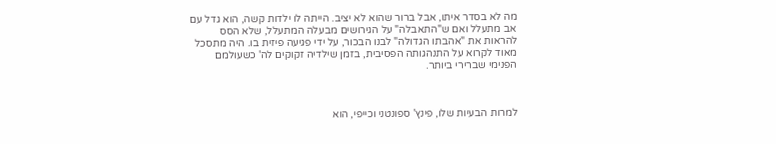מה לא בסדר איתו, אבל ברור שהוא לא יציב. הייתה לו ילדות קשה, הוא גדל עם אב מתעלל ואם ש"התאבלה" על הגירושים מבעלה המתעלל, שלא הסס להראות את "אהבתו הגדולה" לבנו הבכור, על ידי פגיעה פיזית בו. היה מתסכל מאוד לקרוא על התנהגותה הפסיבית, בזמן שילדיה זקוקים לה' כשעולמם הפנימי שברירי ביותר.



למרות הבעיות שלו, פינץ' ספונטני וכייפי, הוא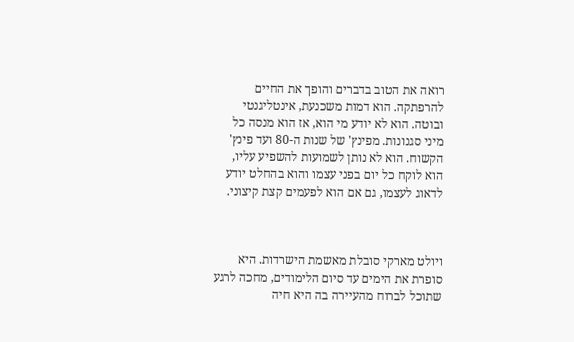רואה את הטוב בדברים והופך את החיים להרפתקה. הוא דמות משכנעת, אינטליגנטי ובוטה. הוא לא יודע מי הוא, אז הוא מנסה כל מיני סגנונות. מפינץ' של שנות ה-80 ועד פינץ' הקשוח. הוא לא נותן לשמועות להשפיע עליו, הוא לוקח כל יום בפני עצמו והוא בהחלט יודע לדאוג לעצמו, גם אם הוא לפעמים קצת קיצוני.



ויולט מארקי סובלת מאשמת הישרדות. היא סופרת את הימים עד סיום הלימודים, מחכה לרגע שתוכל לברוח מהעיירה בה היא חיה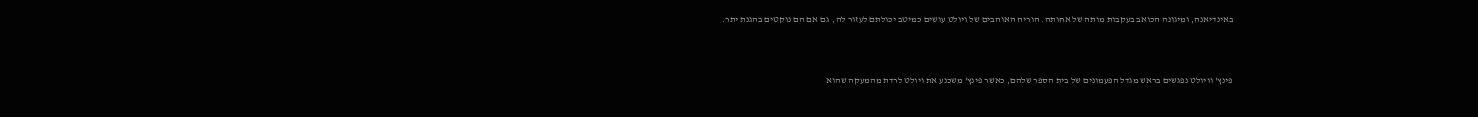באינדיאנה, ומיגונה הכואב בעקבות מותה של אחותה. הוריה האוהבים של ויולט עושים כמיטב יכולתם לעזור לה,  גם אם הם נוקטים בהגנת יתר.



פינץ' וויולט נפגשים בראש מגדל הפעמונים של בית הספר שלהם, כאשר פינץ' משכנע את ויולט לרדת מהמעקה שהוא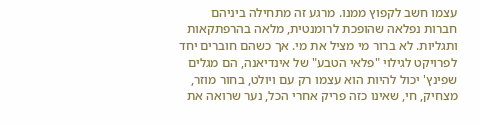עצמו חשב לקפוץ ממנו. מרגע זה מתחילה ביניהם חברות נפלאה שהופכת לרומנטית, מלאה בהרפתקאות ותגליות. לא ברור מי מציל את מי. אך כשהם חוברים יחד לפרויקט לגילוי "פלאי הטבע" של אינדיאנה, הם מגלים שפינץ' יכול להיות הוא עצמו רק עם ויולט, בחור מוזר, מצחיק, חי, שאינו כזה פריק אחרי הכל, נער שרואה את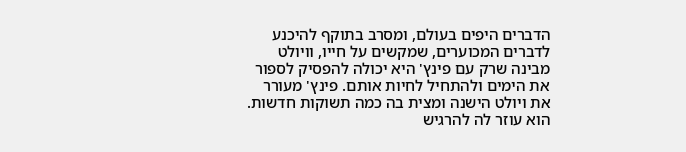הדברים היפים בעולם, ומסרב בתוקף להיכנע לדברים המכוערים, שמקשים על חייו, וויולט מבינה שרק עם פינץ' היא יכולה להפסיק לספור את הימים ולהתחיל לחיות אותם. פינץ' מעורר את ויולט הישנה ומצית בה כמה תשוקות חדשות. הוא עוזר לה להרגיש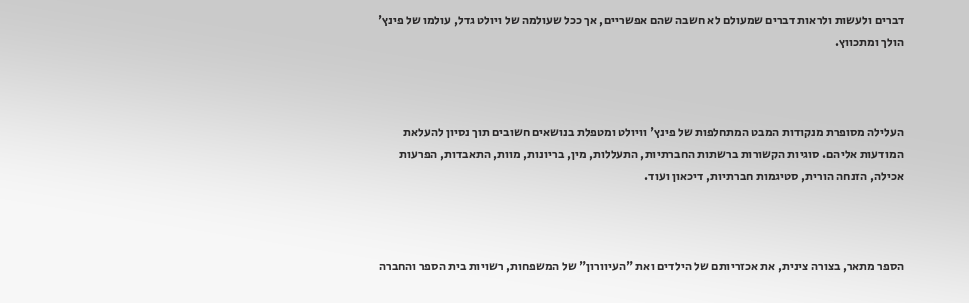דברים ולעשות ולראות דברים שמעולם לא חשבה שהם אפשריים, אך ככל שעולמה של ויולט גדל, עולמו של פינץ' הולך ומתכווץ.



העלילה מסופרת מנקודות המבט המתחלפות של פינץ' וויולט ומטפלת בנושאים חשובים תוך נסיון להעלאת המודעות אליהם. סוגיות הקשורות ברשתות החברתיות, התעללות, מין, בריונות, מוות, התאבדות, הפרעות אכילה, הזנחה הורית, סטיגמות חברתיות, דיכאון ועוד.



הספר מתאר, בצורה צינית, את אכזריותם של הילדים ואת "העיוורון" של המשפחות, רשויות בית הספר והחברה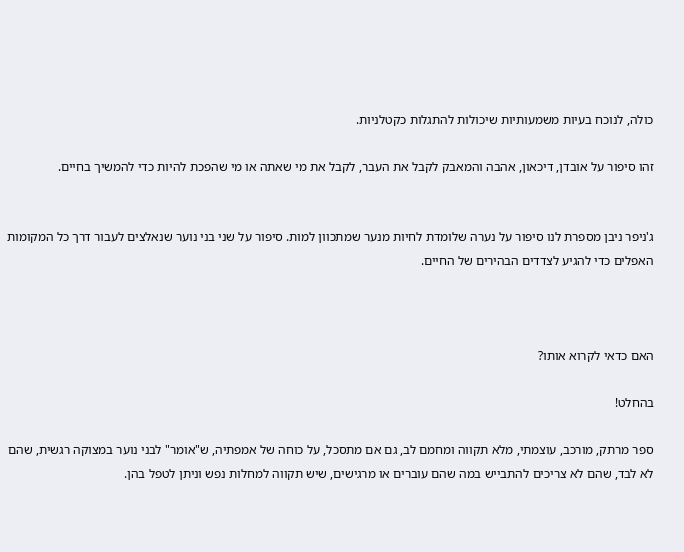כולה, לנוכח בעיות משמעותיות שיכולות להתגלות כקטלניות.

זהו סיפור על אובדן, דיכאון, אהבה והמאבק לקבל את העבר, לקבל את מי שאתה או מי שהפכת להיות כדי להמשיך בחיים.


ג'ניפר ניבן מספרת לנו סיפור על נערה שלומדת לחיות מנער שמתכוון למות. סיפור על שני בני נוער שנאלצים לעבור דרך כל המקומות האפלים כדי להגיע לצדדים הבהירים של החיים.



האם כדאי לקרוא אותו?

בהחלט!

ספר מרתק, מורכב, עוצמתי, מלא תקווה ומחמם לב, גם אם מתסכל, על כוחה של אמפתיה, ש"אומר" לבני נוער במצוקה רגשית, שהם לא לבד, שהם לא צריכים להתבייש במה שהם עוברים או מרגישים, שיש תקווה למחלות נפש וניתן לטפל בהן.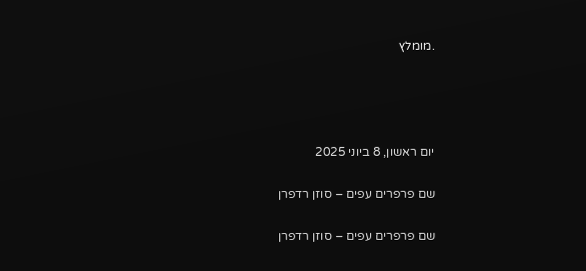.מומלץ




יום ראשון, 8 ביוני 2025

שם פרפרים עפים – סוזן רדפרן

שם פרפרים עפים – סוזן רדפרן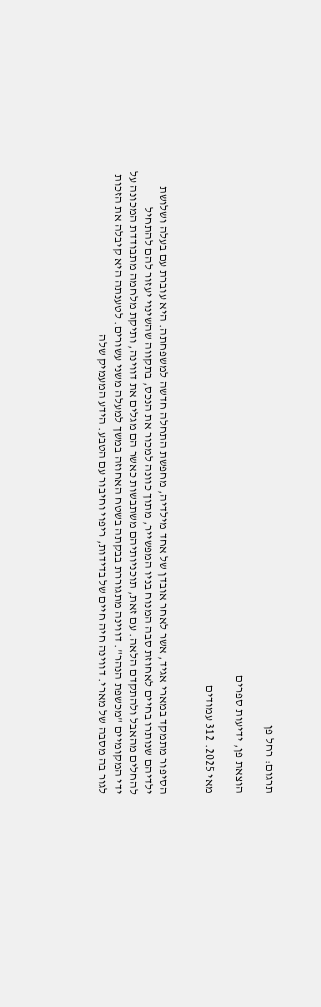תרגום: רחל פן

הוצאת פן, ידיעות ספרים

מאי 2025. 312 עמודים


הסיפור מתמקד במארי אגיד, אשר לאחר אובדן של אחד מילדיה, מחפשת התחלה חדשה למשפחתה. היא עוברת עם בעלה ושלושת ילדיהם שנותרו בחיים לאחוזת סבה המנוח בניו המפשייר, מתוך כוונה למכור את הנכס, בתקווה שהשינוי יעזור להם להתחיל להחלים מהאבל ולהתקדם הלאה. עם זאת, תוכניותיהם משתבשות כאשר הם מגלים את דווינה, ותיקת מלחמה מתבודדת המכונה על ידי המקומיים "מכשפת הנהר". דווינה מתגוררת בבקתה בשטח האחוזה במשך למעלה משני עשורים. לטענתה היא קיבלה את הזכות לגור בה מסבה של מארי. דווינה חיה חיים של בדידות, ריפוי וחיבור עם הטבע. הידע המעמיק שלה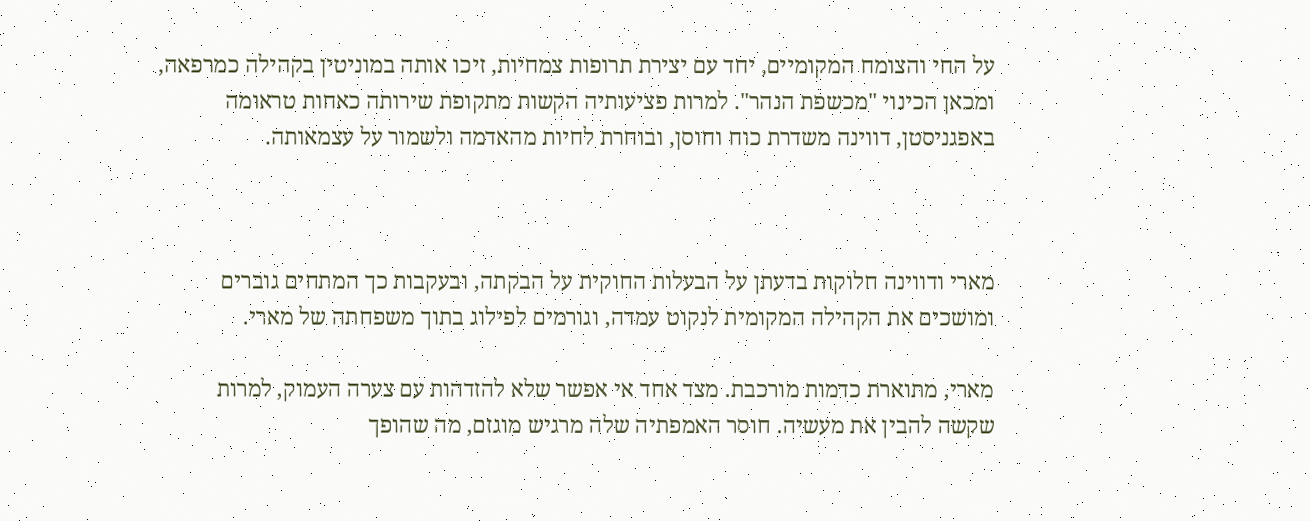על החי והצומח המקומיים, יחד עם יצירת תרופות צמחיות, זיכו אותה במוניטין בקהילה כמרפאה, ומכאן הכינוי "מכשפת הנהר". למרות פציעותיה הקשות מתקופת שירותה כאחות טראומה באפגניסטן, דווינה משדרת כוח וחוסן, ובוחרת לחיות מהאדמה ולשמור על עצמאותה.



מארי ודווינה חלוקות בדעתן על הבעלות החוקית על הבקתה, ובעקבות כך המתחים גוברים ומושכים את הקהילה המקומית לנקוט עמדה, וגורמים לפילוג בתוך משפחתה של מארי.

מארי, מתוארת כדמות מורכבת. מצד אחד אי אפשר שלא להזדהות עם צערה העמוק, למרות שקשה להבין את מעשיה. חוסר האמפתיה שלה מרגיש מוגזם, מה שהופך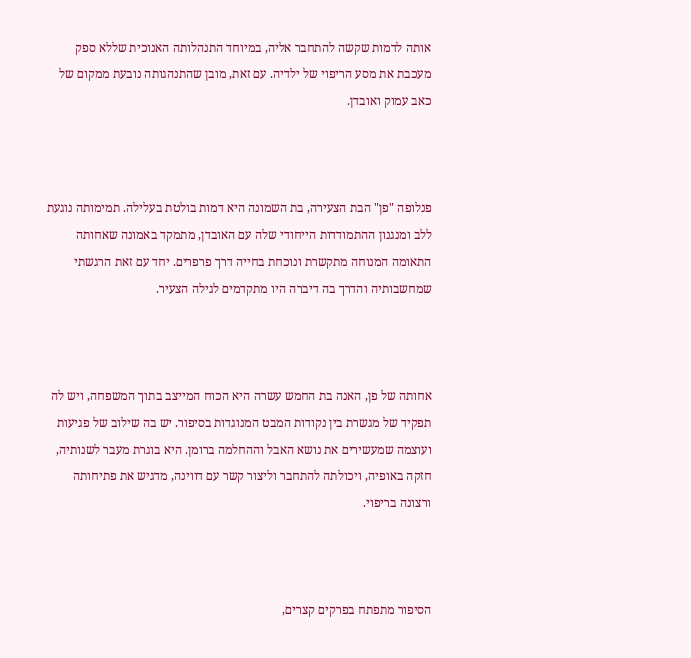אותה לדמות שקשה להתחבר אליה, במיוחד התנהלותה האנוכית שללא ספק מעכבת את מסע הריפוי של ילדיה. עם זאת, מובן שהתנהגותה נובעת ממקום של כאב עמוק ואובדן.



פנלופה "פן" הבת הצעירה, בת השמונה היא דמות בולטת בעלילה. תמימותה נוגעת ללב ומנגנון ההתמודדות הייחודי שלה עם האובדן, מתמקד באמונה שאחותה התאומה המנוחה מתקשרת ונוכחת בחייה דרך פרפרים. יחד עם זאת הרגשתי שמחשבותיה והדרך בה דיברה היו מתקדמים לגילה הצעיר.



אחותה של פן, האנה בת החמש עשרה היא הכוח המייצב בתוך המשפחה, ויש לה תפקיד של מגשרת בין נקודות המבט המנוגדות בסיפור. יש בה שילוב של פגיעות ועוצמה שמעשירים את נושא האבל וההחלמה ברומן. היא בוגרת מעבר לשנותיה, חזקה באופיה, ויכולתה להתחבר וליצור קשר עם דווינה, מדגיש את פתיחותה ורצונה בריפוי.



הסיפור מתפתח בפרקים קצרים,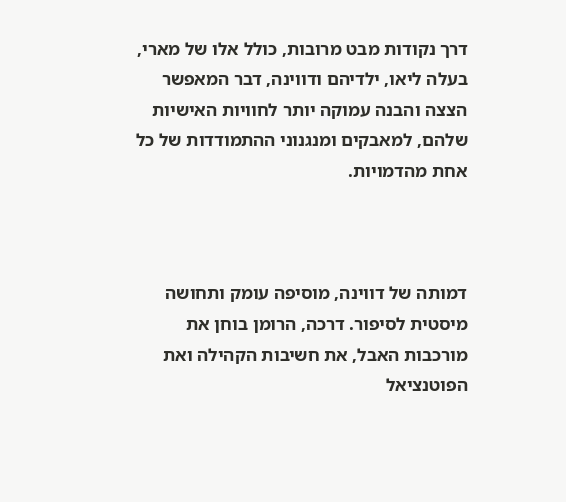דרך נקודות מבט מרובות, כולל אלו של מארי, בעלה ליאו, ילדיהם ודווינה, דבר המאפשר הצצה והבנה עמוקה יותר לחוויות האישיות שלהם, למאבקים ומנגנוני ההתמודדות של כל אחת מהדמויות.



דמותה של דווינה, מוסיפה עומק ותחושה מיסטית לסיפור. דרכה, הרומן בוחן את מורכבות האבל, את חשיבות הקהילה ואת הפוטנציאל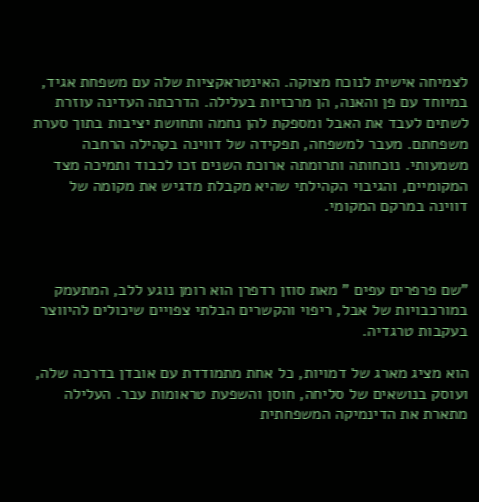לצמיחה אישית לנוכח מצוקה. האינטראקציות שלה עם משפחת אגיד, במיוחד עם פן והאנה, הן מרכזיות בעלילה. הדרכתה העדינה עוזרת לשתים לעבד את האבל ומספקת להן נחמה ותחושת יציבות בתוך סערת משפחתם. מעבר למשפחה, תפקידה של דווינה בקהילה הרחבה משמעותי. נוכחותה ותרומתה ארוכת השנים זכו לכבוד ותמיכה מצד המקומיים, והגיבוי הקהילתי שהיא מקבלת מדגיש את מקומה של דווינה במרקם המקומי.



"שם פרפרים עפים " מאת סוזן רדפרן הוא רומן נוגע ללב, המתעמק במורכבויות של אבל, ריפוי והקשרים הבלתי צפויים שיכולים להיווצר בעקבות טרגדיה.

הוא מציג מארג של דמויות, כל אחת מתמודדת עם אובדן בדרכה שלה, ועוסק בנושאים של סליחה, חוסן והשפעת טראומות עבר. העלילה מתארת את הדינמיקה המשפחתית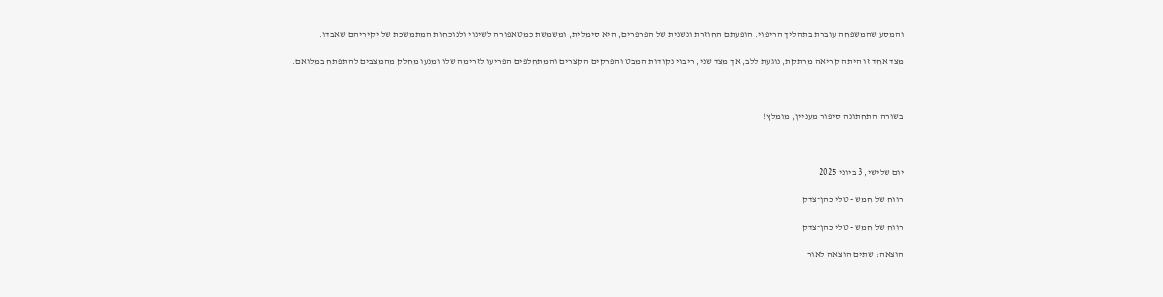והמסע שהמשפחה עוברת בתהליך הריפוי. הופעתם החוזרת ונשנית של הפרפרים, היא סימלית, ומשמשת כמטאפורה לשינוי ולנוכחות המתמשכת של יקיריהם שאבדו.

מצד אחד זו היתה קריאה מרתקת, נוגעת ללב, אך מצד שני, ריבוי נקודות המבט והפרקים הקצרים והמתחלפים הפריעו לזרימה שלו ומנעו מחלק מהמצבים להתפתח במלואם.



בשורה התחתונה סיפור מעניין, מומלץ!



יום שלישי, 3 ביוני 2025

רווח של חמש - טלי כהן־צדק

רווח של חמש - טלי כהן־צדק

הוצאה: שתים הוצאה לאור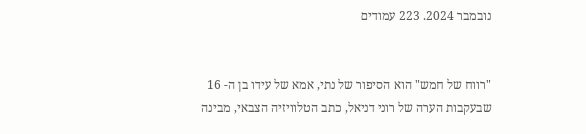נובמבר 2024. 223 עמודים


"רווח של חמש" הוא הסיפור של נתי, אמא של עידו בן ה- 16 שבעקבות הערה של רוני דניאל, כתב הטלוויזיה הצבאי, מבינה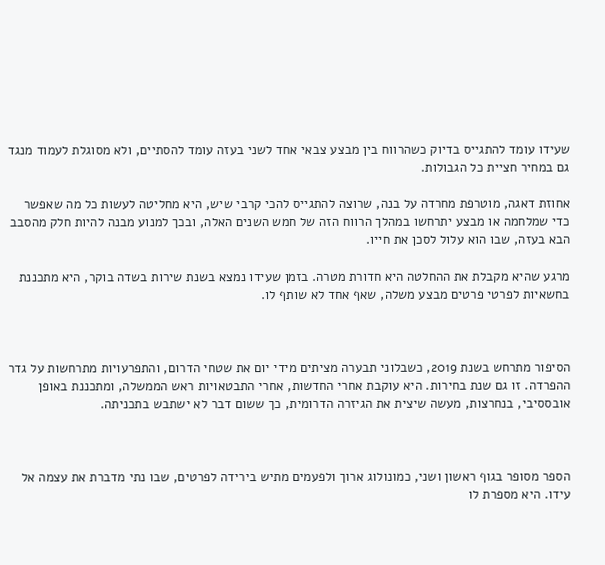שעידו עומד להתגייס בדיוק כשהרווח בין מבצע צבאי אחד לשני בעזה עומד להסתיים, ולא מסוגלת לעמוד מנגד גם במחיר חציית כל הגבולות.

אחוזת דאגה, מוטרפת מחרדה על בנה, שרוצה להתגייס להכי קרבי שיש, היא מחליטה לעשות כל מה שאפשר כדי שמלחמה או מבצע יתרחשו במהלך הרווח הזה של חמש השנים האלה, ובכך למנוע מבנה להיות חלק מהסבב הבא בעזה, שבו הוא עלול לסכן את חייו.

מרגע שהיא מקבלת את ההחלטה היא חדורת מטרה. בזמן שעידו נמצא בשנת שירות בשדה בוקר, היא מתכננת בחשאיות לפרטי פרטים מבצע משלה, שאף אחד לא שותף לו.



הסיפור מתרחש בשנת 2019, כשבלוני תבערה מציתים מידי יום את שטחי הדרום, והתפרעויות מתרחשות על גדר ההפרדה. זו גם שנת בחירות. היא עוקבת אחרי החדשות, אחרי התבטאויות ראש הממשלה, ומתכננת באופן אובססיבי, בנחרצות, מעשה שיצית את הגיזרה הדרומית, כך ששום דבר לא ישתבש בתכניתה.



הספר מסופר בגוף ראשון ושני, כמונולוג ארוך ולפעמים מתיש בירידה לפרטים, שבו נתי מדברת את עצמה אל עידו. היא מספרת לו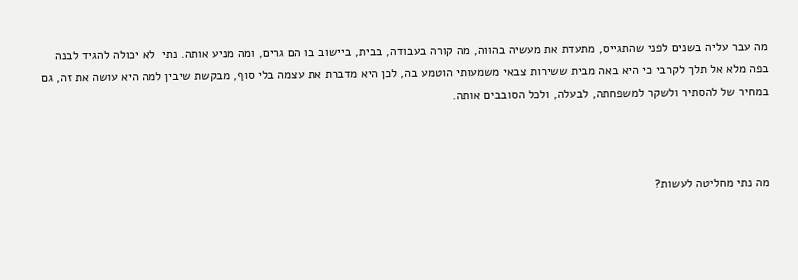מה עבר עליה בשנים לפני שהתגייס, מתעדת את מעשיה בהווה, מה קורה בעבודה, בבית, ביישוב בו הם גרים, ומה מניע אותה. נתי  לא יכולה להגיד לבנה בפה מלא אל תלך לקרבי כי היא באה מבית ששירות צבאי משמעותי הוטמע בה, לכן היא מדברת את עצמה בלי סוף, מבקשת שיבין למה היא עושה את זה, גם במחיר של להסתיר ולשקר למשפחתה, לבעלה, ולכל הסובבים אותה.



מה נתי מחליטה לעשות?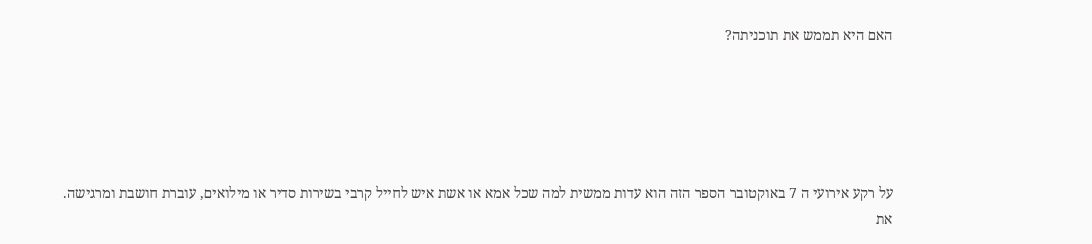האם היא תממש את תוכניתה?





על רקע אירועי ה 7 באוקטובר הספר הזה הוא עדות ממשית למה שכל אמא או אשת איש לחייל קרבי בשירות סדיר או מילואים, עוברת חושבת ומרגישה. את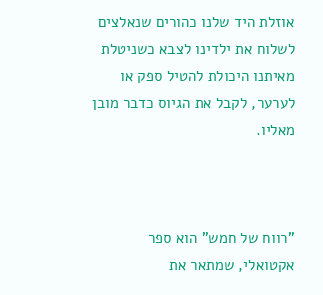אוזלת היד שלנו כהורים שנאלצים לשלוח את ילדינו לצבא כשניטלת מאיתנו היכולת להטיל ספק או לערער, לקבל את הגיוס כדבר מובן מאליו.



"רווח של חמש" הוא ספר אקטואלי, שמתאר את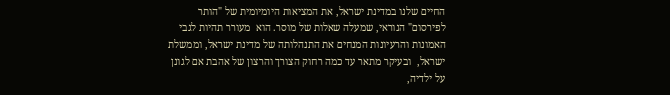החיים שלנו במדינת ישראל, את המציאות היומיומית של "הותר לפירסום" הנוראי, שמעלה שאלות של מוסר. הוא  מעורר תהיות לגבי האמונות והרעיונות המנחים את התנהלותה של מדינת ישראל, וממשלת ישראל,  ובעיקר מתאר עד כמה רחוק הצורך והרצון של אהבת אם לגונן על ילדיה,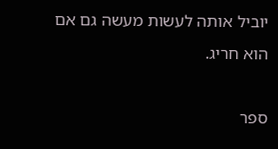יוביל אותה לעשות מעשה גם אם הוא חריג.

ספר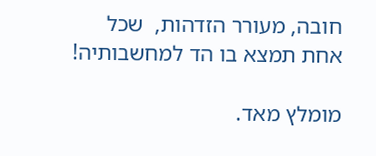חובה, מעורר הזדהות,  שכל אחת תמצא בו הד למחשבותיה!

מומלץ מאד.